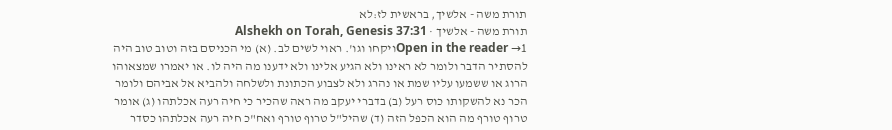תורת משה - אלשיך, בראשית לז:לא
תורת משה - אלשיך · Alshekh on Torah, Genesis 37:31
Open in the reader →1ויקחו וגו'. ראוי לשים לב. (א) מי הכניסם בזה וטוב טוב היה להסתיר הדבר ולומר לא ראינו ולא הגיע אלינו ולא ידענו מה היה לו. או יאמרו שמצאוהו הרוג או ששמעו עליו שמת או נהרג ולא לצבוע הכתונת ולשלחה ולהביא אל אביהם ולומר הכר נא להשקותו כוס רעל (ב) בדברי יעקב מה ראה שהכיר כי חיה רעה אכלתהו (ג) אומר טרוף טורף מה הוא הכפל הזה (ד) שהיל"ל טרוף טורף ואח"כ חיה רעה אכלתהו כסדר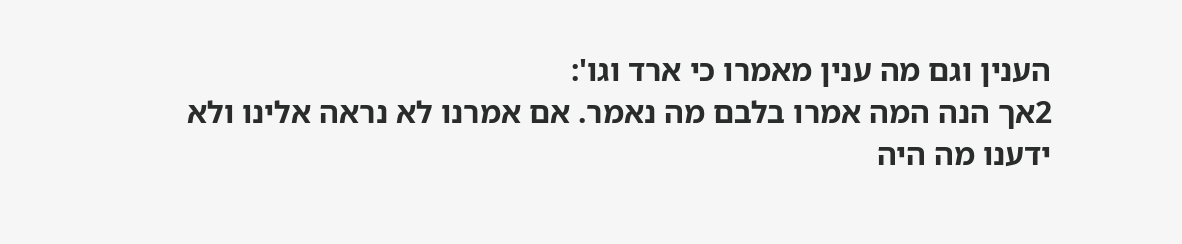הענין וגם מה ענין מאמרו כי ארד וגו':
2אך הנה המה אמרו בלבם מה נאמר. אם אמרנו לא נראה אלינו ולא ידענו מה היה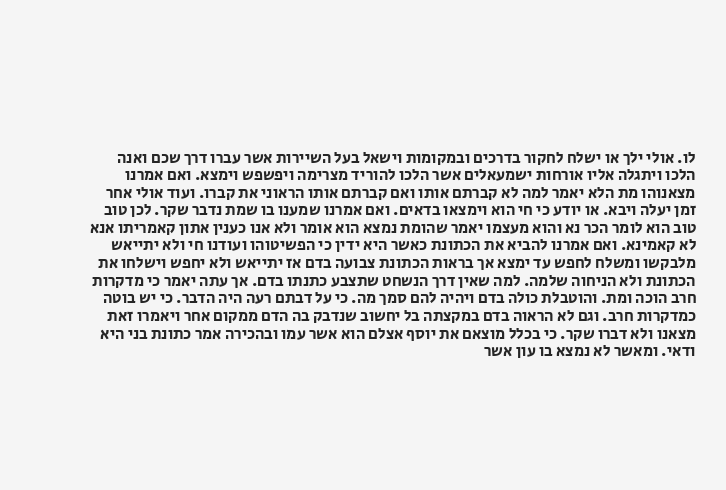לו. אולי ילך או ישלח לחקור בדרכים ובמקומות וישאל בעל השיירות אשר עברו דרך שכם ואנה הלכו ויתגלה אליו אורחות ישמעאלים אשר הלכו להוריד מצרימה ויפשפש וימצא. ואם אמרנו מצאנוהו מת הלא יאמר למה לא קברתם אותו ואם קברתם אותו הראוני את קברו. ועוד אולי אחר זמן יעלה ויבא. או יודע כי חי הוא וימצאו בדאים. ואם אמרנו שמענו בו שמת נדבר שקר. לכן טוב טוב הוא לומר הכר נא והוא מעצמו יאמר שהומת נמצא הוא אומר ולא אנו כענין אתון קאמריתו אנא לא קאמינא. ואם אמרנו להביא את הכתונת כאשר היא ידין כי הפשיטוהו ועודנו חי ולא יתייאש מלבקשו ומשלח לחפש עד ימצא אך בראות הכתונת צבועה בדם אז יתייאש ולא יחפש וישלחו את הכתונת ולא הניחוה שלמה. למה שאין דרך הנשחט שתצבע כתנתו בדם. אך עתה יאמר כי מדקרות חרב הוכה ומת. והוטבלת כולה בדם ויהיה להם סמך מה. כי על דבתם רעה היה הדבר. כי יש בוטה כמדקרות חרב. וגם לא הראוה בדם במקצתה בל יחשוב שנדבק בה הדם ממקום אחר ויאמרו זאת מצאנו ולא דברו שקר. כי בכלל מוצאם את יוסף אצלם הוא אשר עמו ובהכירה אמר כתונת בני היא ודאי. ומאשר לא נמצא בו עון אשר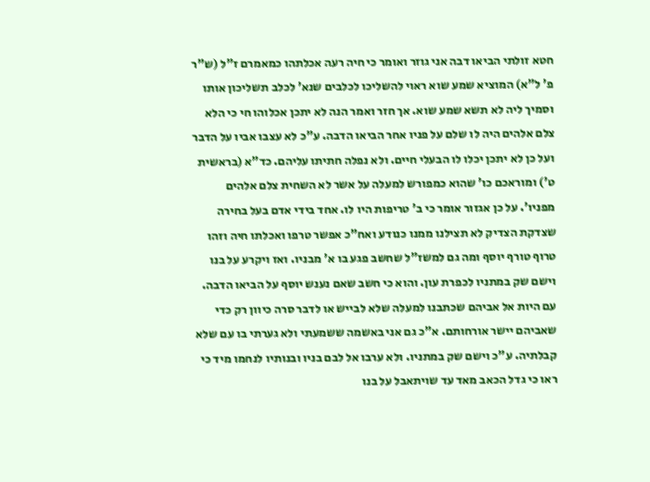חטא זולתי הביאו דבה אני גוזר ואומר כי חיה רעה אכלתהו כמאמרם ז"ל (ש"ר פ' ל"א) המוציא שמע שוא ראוי להשליכו לכלבים שנא' לכלב תשליכון אותו וסמיך ליה לא תשא שמע שוא. אך חזר ואמר הנה לא יתכן אכלוהו חי כי הלא צלם אלהים היה לו שלם על פניו אחר הביאו הדבה. ע"כ לא עצבו אביו על הדבר ועל כן לא יתכן יכלו לו הבעלי חיים. ולא נפלה חתיתו עליהם. כד"א (בראשית ט') ומוראכם כו' שהוא כמפורש למעלה על אשר לא השחית צלם אלהים מפניו'. על כן אגזור אומר כי ב' טריפות היו לו. אחד בידי אדם בעל בחירה שצדקת הצדיק לא תצילנו ממנו כנודע ואח"כ אפשר טרפו ואכלתו חיה וזהו טרוף טורף יוסף ומה גם למשז"ל שחשב פגע בו א' מבניו. ואז ויקרע על בנו וישם שק במתניו לכפרת עון. והוא כי חשב שאם נענש יוסף על הביאו הדבה. עם היות אל אביהם שכתבנו למעלה שלא לבייש או לדבר סרה כיוון רק כדי שאביהם יישר אורחותם. א"כ גם אני באשמה ששמעתי ולא גערתי בו עם שלא קבלתיה. ע"כ וישם שק במתניו. ולא ערבו אל לבם בניו ובנותיו לנחמו מיד כי ראו כי גדל הכאב מאד עד שויתאבל על בנו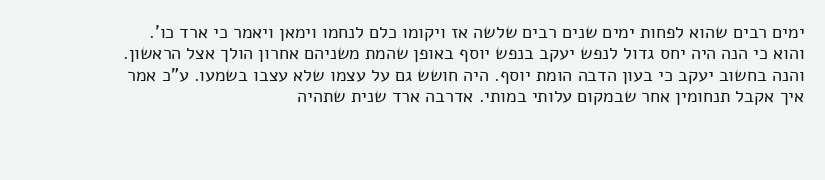ימים רבים שהוא לפחות ימים שנים רבים שלשה אז ויקומו כלם לנחמו וימאן ויאמר כי ארד כו'. והוא כי הנה היה יחס גדול לנפש יעקב בנפש יוסף באופן שהמת משניהם אחרון הולך אצל הראשון. והנה בחשוב יעקב כי בעון הדבה הומת יוסף. היה חושש גם על עצמו שלא עצבו בשמעו. ע"כ אמר איך אקבל תנחומין אחר שבמקום עלותי במותי. אדרבה ארד שנית שתהיה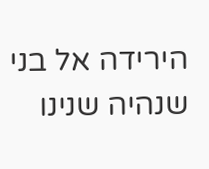הירידה אל בני שנהיה שנינו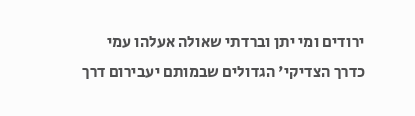ירודים ומי יתן וברדתי שאולה אעלהו עמי כדרך הצדיקי' הגדולים שבמותם יעבירום דרך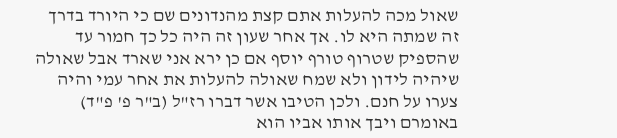שאול מכה להעלות אתם קצת מהנדונים שם כי היורד בדרך זה שמתה היא לו. אך אחר שעון זה היה כל כך חמור עד שהספיק שטרוף טורף יוסף אם כן ירא אני שארד אבל שאולה שיהיה לידון ולא שמח שאולה להעלות את אחר עמי והיה צערו על חנם. ולכן הטיבו אשר דברו רז"ל (ב"ר פ' פ"ד) באומרם ויבך אותו אביו הוא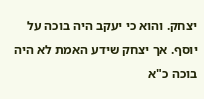יצחק. והוא כי יעקב היה בוכה על יוסף. אך יצחק שידע האמת לא היה בוכה כ"א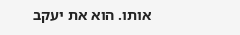אותו. הוא את יעקב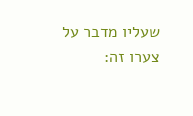שעליו מדבר על צערו זה: